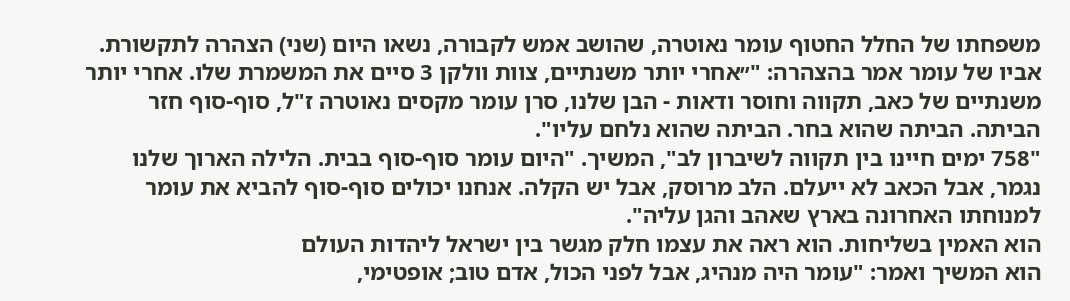משפחתו של החלל החטוף עומר נאוטרה, שהושב אמש לקבורה, נשאו היום (שני) הצהרה לתקשורת. אביו של עומר אמר בהצהרה: "״אחרי יותר משנתיים, צוות וולקן 3 סיים את המשמרת שלו. אחרי יותר משנתיים של כאב, תקווה וחוסר ודאות - הבן שלנו, סרן עומר מקסים נאוטרה ז"ל, סוף-סוף חזר הביתה. הביתה שהוא בחר. הביתה שהוא נלחם עליו".
"758 ימים חיינו בין תקווה לשיברון לב", המשיך. "היום עומר סוף-סוף בבית. הלילה הארוך שלנו נגמר, אבל הכאב לא ייעלם. הלב מרוסק, אבל יש הקלה. אנחנו יכולים סוף-סוף להביא את עומר למנוחתו האחרונה בארץ שאהב והגן עליה".
הוא האמין בשליחות. הוא ראה את עצמו חלק מגשר בין ישראל ליהדות העולם
הוא המשיך ואמר: "עומר היה מנהיג, אבל לפני הכול, אדם טוב; אופטימי,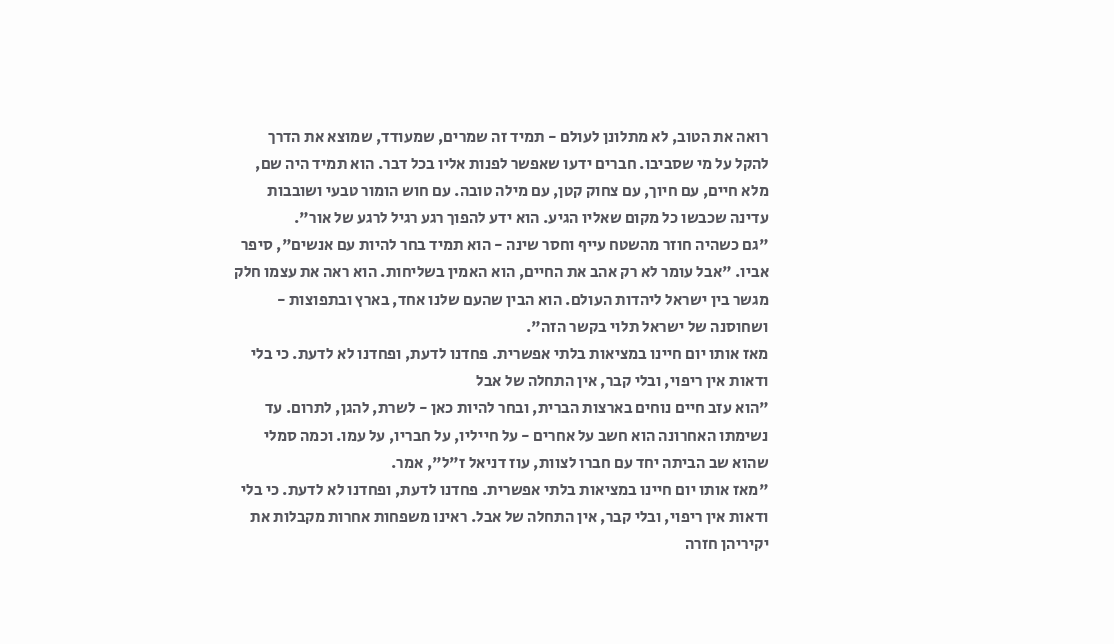רואה את הטוב, לא מתלונן לעולם - תמיד זה שמרים, שמעודד, שמוצא את הדרך להקל על מי שסביבו. חברים ידעו שאפשר לפנות אליו בכל דבר. הוא תמיד היה שם, מלא חיים, עם חיוך, עם צחוק קטן, עם מילה טובה. עם חוש הומור טבעי ושובבות עדינה שכבשו כל מקום שאליו הגיע. הוא ידע להפוך רגע רגיל לרגע של אור".
"גם כשהיה חוזר מהשטח עייף וחסר שינה - הוא תמיד בחר להיות עם אנשים", סיפר אביו. "אבל עומר לא רק אהב את החיים, הוא האמין בשליחות. הוא ראה את עצמו חלק מגשר בין ישראל ליהדות העולם. הוא הבין שהעם שלנו אחד, בארץ ובתפוצות - ושחוסנה של ישראל תלוי בקשר הזה".
מאז אותו יום חיינו במציאות בלתי אפשרית. פחדנו לדעת, ופחדנו לא לדעת. כי בלי ודאות אין ריפוי, ובלי קבר, אין התחלה של אבל
"הוא עזב חיים נוחים בארצות הברית, ובחר להיות כאן - לשרת, להגן, לתרום. עד נשימתו האחרונה הוא חשב על אחרים - על חייליו, על חבריו, על עמו. וכמה סמלי שהוא שב הביתה יחד עם חברו לצוות, עוז דניאל ז"ל", אמר.
"מאז אותו יום חיינו במציאות בלתי אפשרית. פחדנו לדעת, ופחדנו לא לדעת. כי בלי ודאות אין ריפוי, ובלי קבר, אין התחלה של אבל. ראינו משפחות אחרות מקבלות את יקיריהן חזרה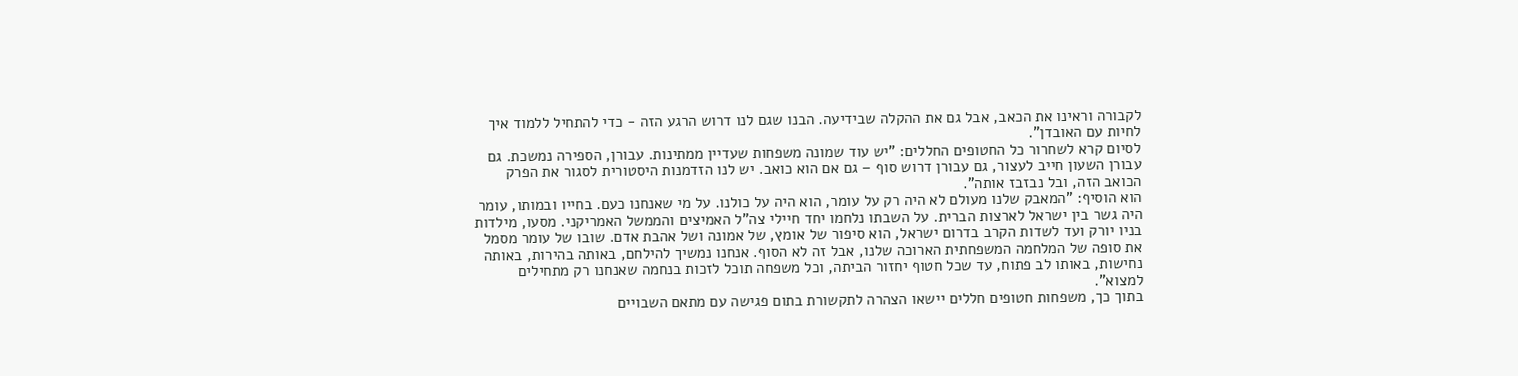לקבורה וראינו את הכאב, אבל גם את ההקלה שבידיעה. הבנו שגם לנו דרוש הרגע הזה - כדי להתחיל ללמוד איך לחיות עם האובדן".
לסיום קרא לשחרור כל החטופים החללים: "יש עוד שמונה משפחות שעדיין ממתינות. עבורן, הספירה נמשכת. גם עבורן השעון חייב לעצור, גם עבורן דרוש סוף – גם אם הוא כואב. יש לנו הזדמנות היסטורית לסגור את הפרק הכואב הזה, ובל נבזבז אותה".
הוא הוסיף: "המאבק שלנו מעולם לא היה רק על עומר, הוא היה על כולנו. על מי שאנחנו כעם. בחייו ובמותו, עומר היה גשר בין ישראל לארצות הברית. על השבתו נלחמו יחד חיילי צה"ל האמיצים והממשל האמריקני. מסעו, מילדות בניו יורק ועד לשדות הקרב בדרום ישראל, הוא סיפור של אומץ, של אמונה ושל אהבת אדם. שובו של עומר מסמל את סופה של המלחמה המשפחתית הארוכה שלנו, אבל זה לא הסוף. אנחנו נמשיך להילחם, באותה בהירות, באותה נחישות, באותו לב פתוח, עד שכל חטוף יחזור הביתה, וכל משפחה תוכל לזכות בנחמה שאנחנו רק מתחילים למצוא".
בתוך כך, משפחות חטופים חללים יישאו הצהרה לתקשורת בתום פגישה עם מתאם השבויים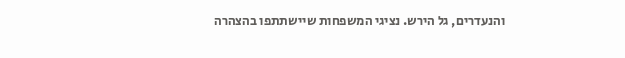והנעדרים, גל הירש. נציגי המשפחות שיישתתפו בהצהרה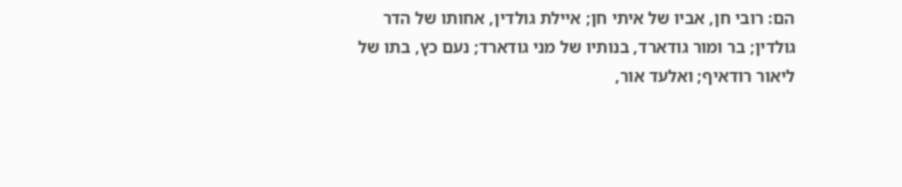הם: רובי חן, אביו של איתי חן; איילת גולדין, אחותו של הדר גולדין; בר ומור גודארד, בנותיו של מני גודארד; נעם כץ, בתו של ליאור רודאיף; ואלעד אור,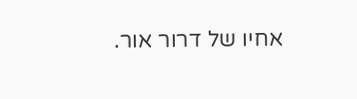אחיו של דרור אור.